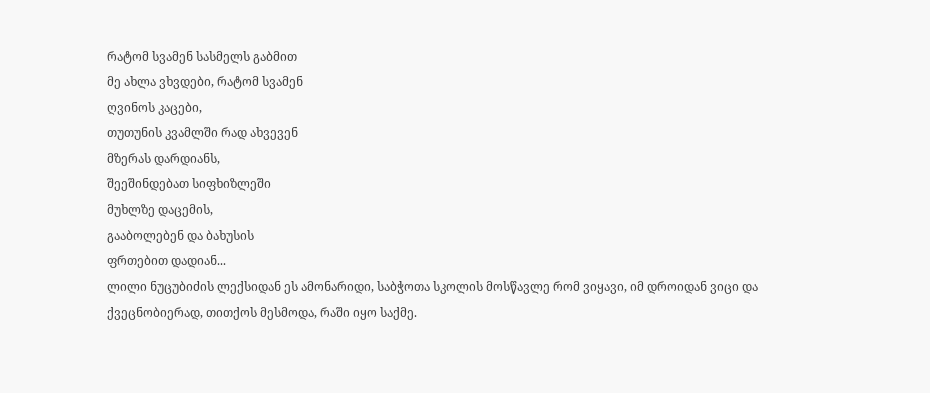რატომ სვამენ სასმელს გაბმით
მე ახლა ვხვდები, რატომ სვამენ
ღვინოს კაცები,
თუთუნის კვამლში რად ახვევენ
მზერას დარდიანს,
შეეშინდებათ სიფხიზლეში
მუხლზე დაცემის,
გააბოლებენ და ბახუსის
ფრთებით დადიან...
ლილი ნუცუბიძის ლექსიდან ეს ამონარიდი, საბჭოთა სკოლის მოსწავლე რომ ვიყავი, იმ დროიდან ვიცი და ქვეცნობიერად, თითქოს მესმოდა, რაში იყო საქმე.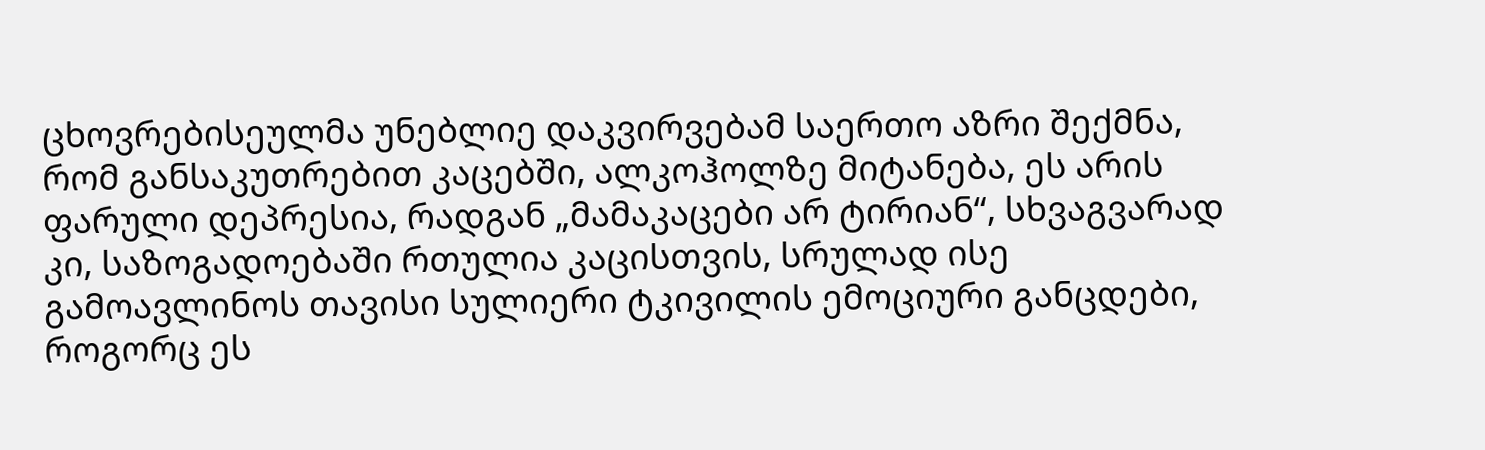ცხოვრებისეულმა უნებლიე დაკვირვებამ საერთო აზრი შექმნა, რომ განსაკუთრებით კაცებში, ალკოჰოლზე მიტანება, ეს არის ფარული დეპრესია, რადგან „მამაკაცები არ ტირიან“, სხვაგვარად კი, საზოგადოებაში რთულია კაცისთვის, სრულად ისე გამოავლინოს თავისი სულიერი ტკივილის ემოციური განცდები, როგორც ეს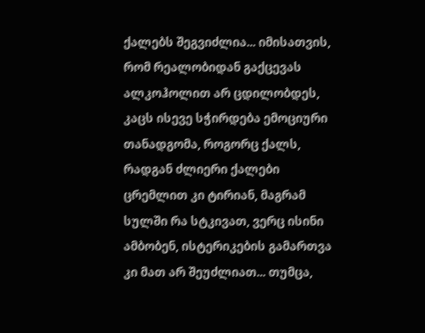ქალებს შეგვიძლია... იმისათვის, რომ რეალობიდან გაქცევას ალკოჰოლით არ ცდილობდეს, კაცს ისევე სჭირდება ემოციური თანადგომა, როგორც ქალს, რადგან ძლიერი ქალები ცრემლით კი ტირიან, მაგრამ სულში რა სტკივათ, ვერც ისინი ამბობენ, ისტერიკების გამართვა კი მათ არ შეუძლიათ... თუმცა,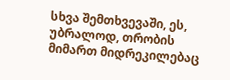სხვა შემთხვევაში, ეს, უბრალოდ, თრობის მიმართ მიდრეკილებაც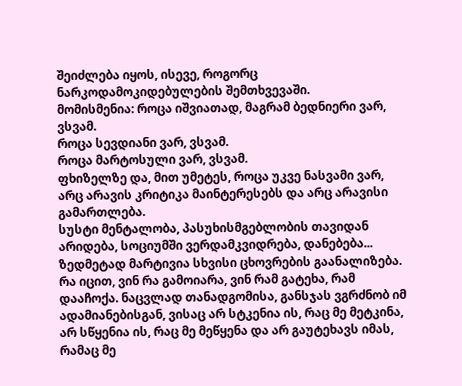შეიძლება იყოს, ისევე, როგორც ნარკოდამოკიდებულების შემთხვევაში.
მომისმენია: როცა იშვიათად, მაგრამ ბედნიერი ვარ, ვსვამ.
როცა სევდიანი ვარ, ვსვამ.
როცა მარტოსული ვარ, ვსვამ.
ფხიზელზე და, მით უმეტეს, როცა უკვე ნასვამი ვარ, არც არავის კრიტიკა მაინტერესებს და არც არავისი გამართლება.
სუსტი მენტალობა, პასუხისმგებლობის თავიდან არიდება, სოციუმში ვერდამკვიდრება, დანებება... ზედმეტად მარტივია სხვისი ცხოვრების გაანალიზება. რა იცით, ვინ რა გამოიარა, ვინ რამ გატეხა, რამ დააჩოქა. ნაცვლად თანადგომისა, განსჯას ვგრძნობ იმ ადამიანებისგან, ვისაც არ სტკენია ის, რაც მე მეტკინა, არ სწყენია ის, რაც მე მეწყენა და არ გაუტეხავს იმას, რამაც მე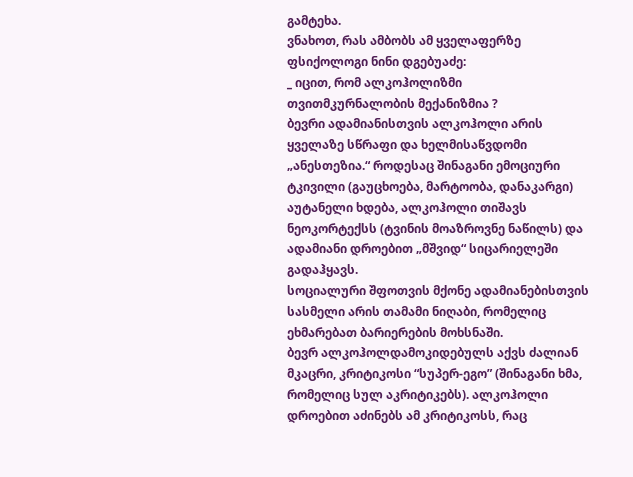გამტეხა.
ვნახოთ, რას ამბობს ამ ყველაფერზე ფსიქოლოგი ნინი დგებუაძე:
_ იცით, რომ ალკოჰოლიზმი თვითმკურნალობის მექანიზმია ?
ბევრი ადამიანისთვის ალკოჰოლი არის ყველაზე სწრაფი და ხელმისაწვდომი „ანესთეზია.“ როდესაც შინაგანი ემოციური ტკივილი (გაუცხოება, მარტოობა, დანაკარგი) აუტანელი ხდება, ალკოჰოლი თიშავს ნეოკორტექსს (ტვინის მოაზროვნე ნაწილს) და ადამიანი დროებით „მშვიდ“ სიცარიელეში გადაჰყავს.
სოციალური შფოთვის მქონე ადამიანებისთვის სასმელი არის თამამი ნიღაბი, რომელიც ეხმარებათ ბარიერების მოხსნაში.
ბევრ ალკოჰოლდამოკიდებულს აქვს ძალიან მკაცრი, კრიტიკოსი “სუპერ-ეგო” (შინაგანი ხმა, რომელიც სულ აკრიტიკებს). ალკოჰოლი დროებით აძინებს ამ კრიტიკოსს, რაც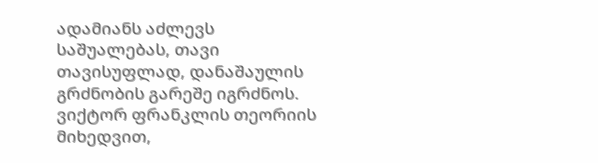ადამიანს აძლევს საშუალებას, თავი თავისუფლად, დანაშაულის გრძნობის გარეშე იგრძნოს.
ვიქტორ ფრანკლის თეორიის მიხედვით,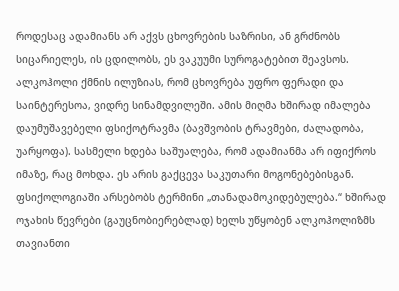როდესაც ადამიანს არ აქვს ცხოვრების საზრისი, ან გრძნობს სიცარიელეს, ის ცდილობს, ეს ვაკუუმი სუროგატებით შეავსოს. ალკოჰოლი ქმნის ილუზიას, რომ ცხოვრება უფრო ფერადი და საინტერესოა, ვიდრე სინამდვილეში. ამის მიღმა ხშირად იმალება დაუმუშავებელი ფსიქოტრავმა (ბავშვობის ტრავმები, ძალადობა, უარყოფა). სასმელი ხდება საშუალება, რომ ადამიანმა არ იფიქროს იმაზე, რაც მოხდა. ეს არის გაქცევა საკუთარი მოგონებებისგან.
ფსიქოლოგიაში არსებობს ტერმინი „თანადამოკიდებულება.“ ხშირად ოჯახის წევრები (გაუცნობიერებლად) ხელს უწყობენ ალკოჰოლიზმს თავიანთი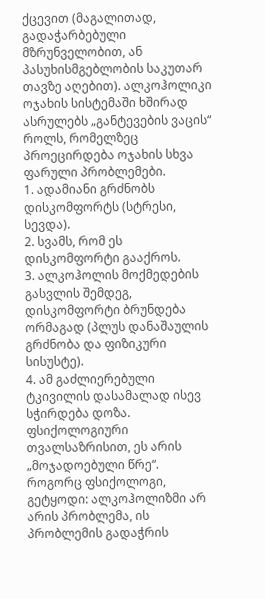ქცევით (მაგალითად, გადაჭარბებული მზრუნველობით, ან პასუხისმგებლობის საკუთარ თავზე აღებით). ალკოჰოლიკი ოჯახის სისტემაში ხშირად ასრულებს „განტევების ვაცის“ როლს, რომელზეც პროეცირდება ოჯახის სხვა ფარული პრობლემები.
1. ადამიანი გრძნობს დისკომფორტს (სტრესი, სევდა).
2. სვამს, რომ ეს დისკომფორტი გააქროს.
3. ალკოჰოლის მოქმედების გასვლის შემდეგ, დისკომფორტი ბრუნდება ორმაგად (პლუს დანაშაულის გრძნობა და ფიზიკური სისუსტე).
4. ამ გაძლიერებული ტკივილის დასამალად ისევ სჭირდება დოზა.
ფსიქოლოგიური თვალსაზრისით, ეს არის „მოჯადოებული წრე“.
როგორც ფსიქოლოგი, გეტყოდი: ალკოჰოლიზმი არ არის პრობლემა, ის პრობლემის გადაჭრის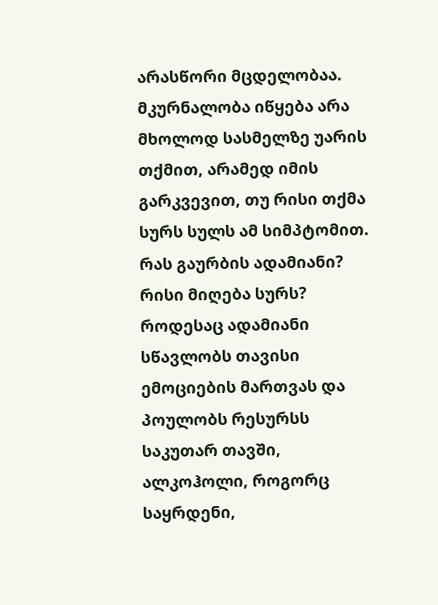არასწორი მცდელობაა. მკურნალობა იწყება არა მხოლოდ სასმელზე უარის თქმით, არამედ იმის გარკვევით, თუ რისი თქმა სურს სულს ამ სიმპტომით. რას გაურბის ადამიანი? რისი მიღება სურს?
როდესაც ადამიანი სწავლობს თავისი ემოციების მართვას და პოულობს რესურსს საკუთარ თავში, ალკოჰოლი, როგორც საყრდენი,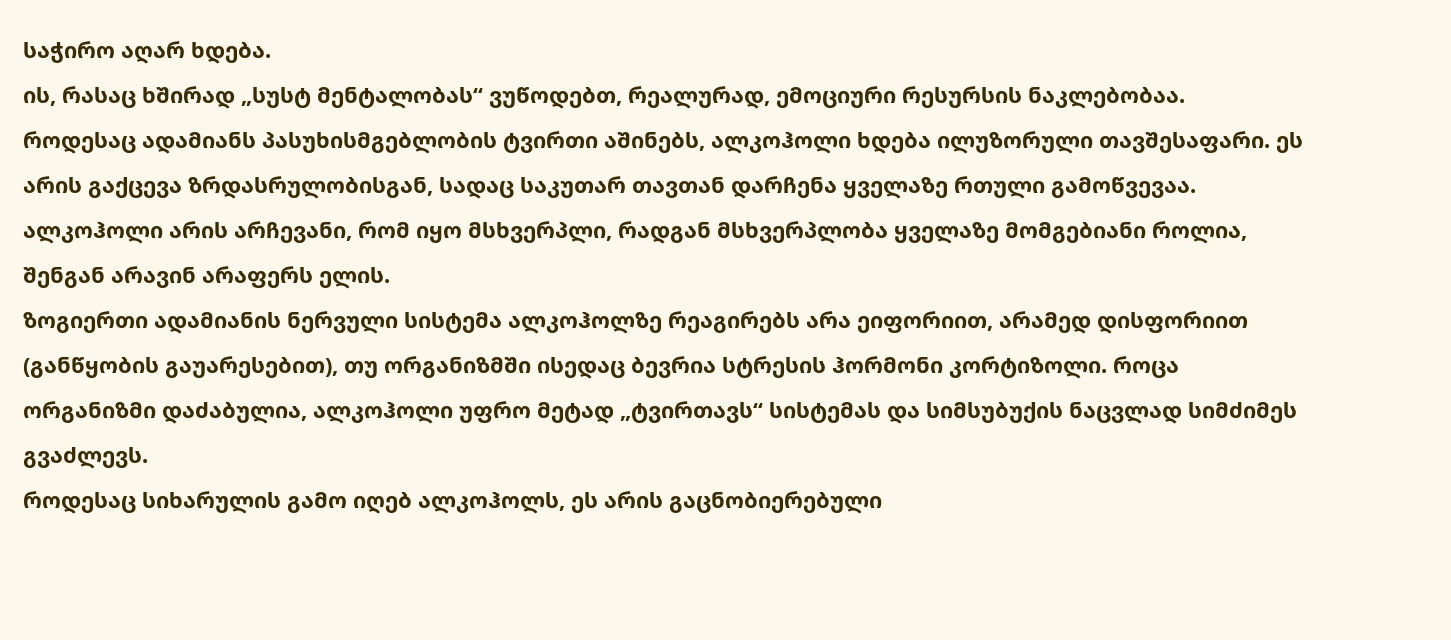საჭირო აღარ ხდება.
ის, რასაც ხშირად „სუსტ მენტალობას“ ვუწოდებთ, რეალურად, ემოციური რესურსის ნაკლებობაა.
როდესაც ადამიანს პასუხისმგებლობის ტვირთი აშინებს, ალკოჰოლი ხდება ილუზორული თავშესაფარი. ეს არის გაქცევა ზრდასრულობისგან, სადაც საკუთარ თავთან დარჩენა ყველაზე რთული გამოწვევაა.
ალკოჰოლი არის არჩევანი, რომ იყო მსხვერპლი, რადგან მსხვერპლობა ყველაზე მომგებიანი როლია, შენგან არავინ არაფერს ელის.
ზოგიერთი ადამიანის ნერვული სისტემა ალკოჰოლზე რეაგირებს არა ეიფორიით, არამედ დისფორიით (განწყობის გაუარესებით), თუ ორგანიზმში ისედაც ბევრია სტრესის ჰორმონი კორტიზოლი. როცა ორგანიზმი დაძაბულია, ალკოჰოლი უფრო მეტად „ტვირთავს“ სისტემას და სიმსუბუქის ნაცვლად სიმძიმეს გვაძლევს.
როდესაც სიხარულის გამო იღებ ალკოჰოლს, ეს არის გაცნობიერებული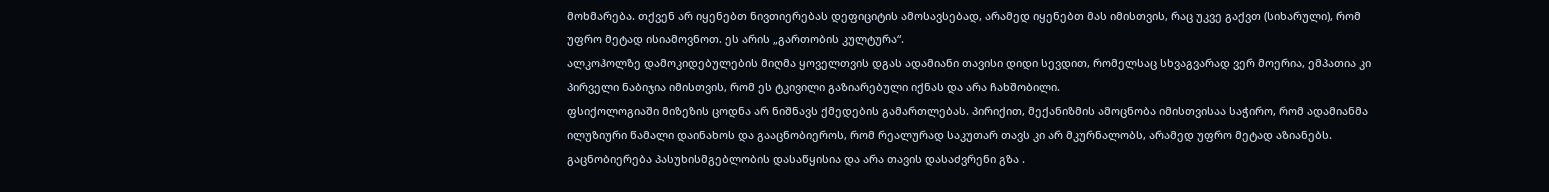მოხმარება. თქვენ არ იყენებთ ნივთიერებას დეფიციტის ამოსავსებად, არამედ იყენებთ მას იმისთვის, რაც უკვე გაქვთ (სიხარული), რომ უფრო მეტად ისიამოვნოთ. ეს არის „გართობის კულტურა“.
ალკოჰოლზე დამოკიდებულების მიღმა ყოველთვის დგას ადამიანი თავისი დიდი სევდით, რომელსაც სხვაგვარად ვერ მოერია, ემპათია კი პირველი ნაბიჯია იმისთვის, რომ ეს ტკივილი გაზიარებული იქნას და არა ჩახშობილი.
ფსიქოლოგიაში მიზეზის ცოდნა არ ნიშნავს ქმედების გამართლებას. პირიქით, მექანიზმის ამოცნობა იმისთვისაა საჭირო, რომ ადამიანმა ილუზიური წამალი დაინახოს და გააცნობიეროს, რომ რეალურად საკუთარ თავს კი არ მკურნალობს, არამედ უფრო მეტად აზიანებს. გაცნობიერება პასუხისმგებლობის დასაწყისია და არა თავის დასაძვრენი გზა .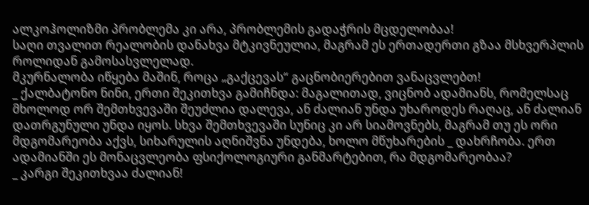ალკოჰოლიზმი პრობლემა კი არა, პრობლემის გადაჭრის მცდელობაა!
საღი თვალით რეალობის დანახვა მტკივნეულია, მაგრამ ეს ერთადერთი გზაა მსხვერპლის როლიდან გამოსასვლელად.
მკურნალობა იწყება მაშინ, როცა „გაქცევას“ გაცნობიერებით ვანაცვლებთ!
_ ქალბატონო ნინი, ერთი შეკითხვა გამიჩნდა: მაგალითად, ვიცნობ ადამიანს, რომელსაც მხოლოდ ორ შემთხვევაში შეუძლია დალევა, ან ძალიან უნდა უხაროდეს რაღაც, ან ძალიან დათრგუნული უნდა იყოს. სხვა შემთხვევაში სუნიც კი არ სიამოვნებს, მაგრამ თუ ეს ორი მდგომარეობა აქვს, სიხარულის აღნიშვნა უნდება, ხოლო მწუხარების _ დახრჩობა. ერთ ადამიანში ეს მონაცვლეობა ფსიქოლოგიური განმარტებით, რა მდგომარეობაა?
_ კარგი შეკითხვაა ძალიან!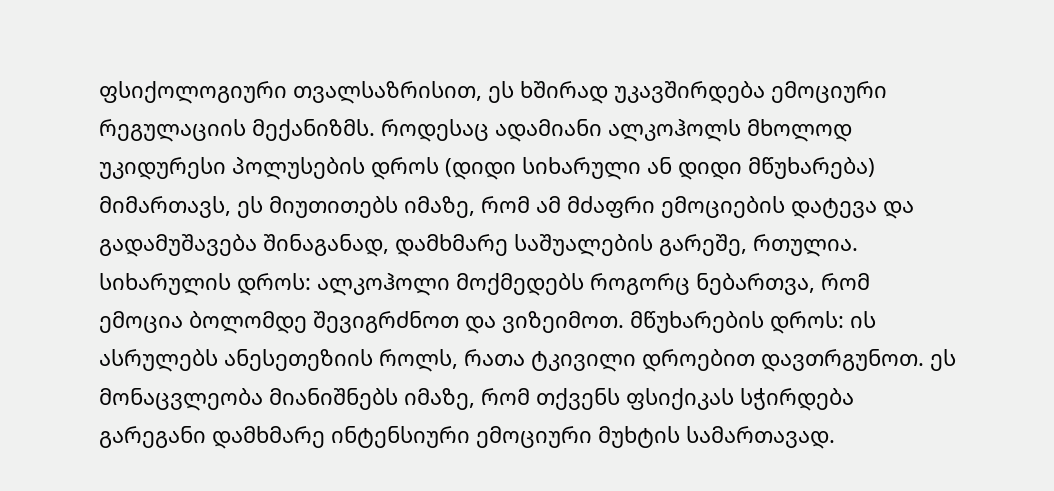ფსიქოლოგიური თვალსაზრისით, ეს ხშირად უკავშირდება ემოციური რეგულაციის მექანიზმს. როდესაც ადამიანი ალკოჰოლს მხოლოდ უკიდურესი პოლუსების დროს (დიდი სიხარული ან დიდი მწუხარება) მიმართავს, ეს მიუთითებს იმაზე, რომ ამ მძაფრი ემოციების დატევა და გადამუშავება შინაგანად, დამხმარე საშუალების გარეშე, რთულია. სიხარულის დროს: ალკოჰოლი მოქმედებს როგორც ნებართვა, რომ ემოცია ბოლომდე შევიგრძნოთ და ვიზეიმოთ. მწუხარების დროს: ის ასრულებს ანესეთეზიის როლს, რათა ტკივილი დროებით დავთრგუნოთ. ეს მონაცვლეობა მიანიშნებს იმაზე, რომ თქვენს ფსიქიკას სჭირდება გარეგანი დამხმარე ინტენსიური ემოციური მუხტის სამართავად.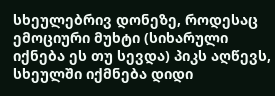სხეულებრივ დონეზე, როდესაც ემოციური მუხტი (სიხარული იქნება ეს თუ სევდა) პიკს აღწევს, სხეულში იქმნება დიდი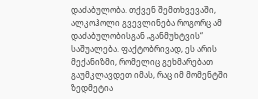დაძაბულობა. თქვენ შემთხვევაში, ალკოჰოლი გვევლინება როგორც ამ დაძაბულობისგან „განმუხტვის“ საშუალება. ფაქტობრივად, ეს არის მექანიზმი, რომელიც გეხმარებათ გაუმკლავდეთ იმას, რაც იმ მომენტში ზედმეტია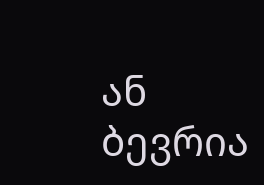ან ბევრია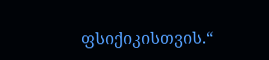ფსიქიკისთვის.“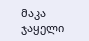მაკა ჯაყელი